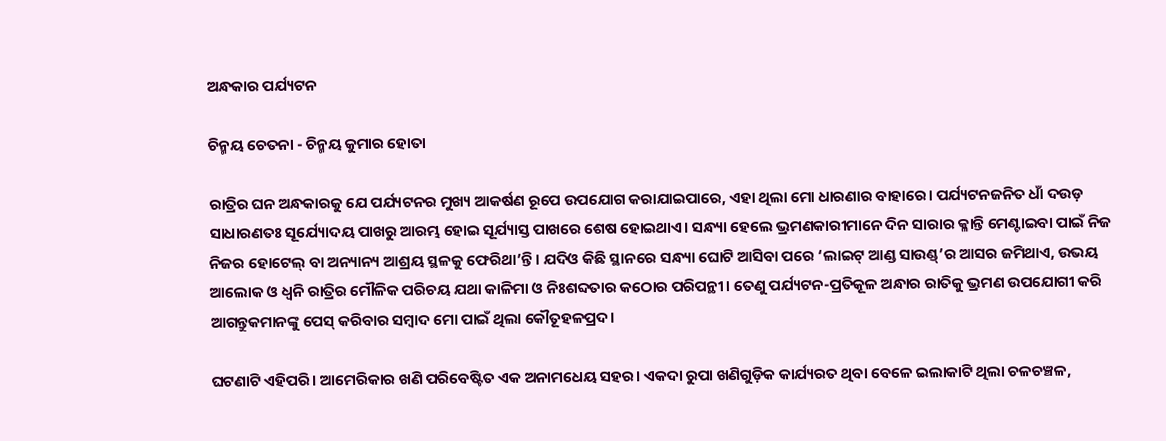ଅନ୍ଧକାର ପର୍ଯ୍ୟଟନ

ଚିନ୍ମୟ ଚେତନା - ଚିନ୍ମୟ କୁମାର ହୋତା

ରାତ୍ରିର ଘନ ଅନ୍ଧକାରକୁ ଯେ ପର୍ଯ୍ୟଟନର ମୁଖ୍ୟ ଆକର୍ଷଣ ରୂପେ ଉପଯୋଗ କରାଯାଇପାରେ, ଏହା ଥିଲା ମୋ ଧାରଣାର ବାହାରେ। ପର୍ଯ୍ୟଟନଜନିତ ଧାଁ ଦଉଡ଼ ସାଧାରଣତଃ ସୂର୍ଯ୍ୟୋଦୟ ପାଖରୁ ଆରମ୍ଭ ହୋଇ ସୂର୍ଯ୍ୟାସ୍ତ ପାଖରେ ଶେଷ ହୋଇଥାଏ। ସନ୍ଧ୍ୟା ହେଲେ ଭ୍ରମଣକାରୀମାନେ ଦିନ ସାରାର କ୍ଳାନ୍ତି ମେଣ୍ଟାଇବା ପାଇଁ ନିଜ ନିଜର ହୋଟେଲ୍‌ ବା ଅନ୍ୟାନ୍ୟ ଆଶ୍ରୟ ସ୍ଥଳକୁ ଫେରିଥା’ନ୍ତି। ଯଦିଓ କିଛି ସ୍ଥାନରେ ସନ୍ଧ୍ୟା ଘୋଟି ଆସିବା ପରେ ‘ଲାଇଟ୍‌ ଆଣ୍ଡ ସାଉଣ୍ଡ୍‌’ର ଆସର ଜମିଥାଏ, ଉଭୟ ଆଲୋକ ଓ ଧ୍ୱନି ରାତ୍ରିର ମୌଳିକ ପରିଚୟ ଯଥା କାଳିମା ଓ ନିଃଶବ୍ଦତାର କଠୋର ପରିପନ୍ଥୀ। ତେଣୁ ପର୍ଯ୍ୟଟନ-ପ୍ରତିକୂଳ ଅନ୍ଧାର ରାତିକୁ ଭ୍ରମଣ ଉପଯୋଗୀ କରି ଆଗନ୍ତୁକମାନଙ୍କୁ ପେସ୍‌ କରିବାର ସମ୍ବାଦ ମୋ ପାଇଁ ଥିଲା କୌତୂହଳପ୍ରଦ।

ଘଟଣାଟି ଏହିପରି। ଆମେରିକାର ଖଣି ପରିବେଷ୍ଟିତ ଏକ ଅନାମଧେୟ ସହର। ଏକଦା ରୁପା ଖଣିଗୁଡ଼ିକ କାର୍ଯ୍ୟରତ ଥିବା ବେଳେ ଇଲାକାଟି ଥିଲା ଚଳଚଞ୍ଚଳ,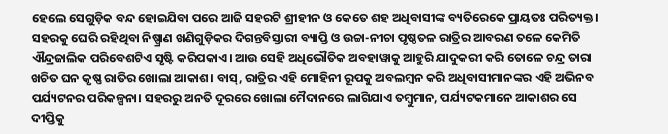ହେଲେ ସେଗୁଡ଼ିକ ବନ୍ଦ ହୋଇଯିବା ପରେ ଆଜି ସହରଟି ଶ୍ରୀହୀନ ଓ କେତେ ଶହ ଅଧିବାସୀଙ୍କ ବ୍ୟତିରେକେ ପ୍ରାୟତଃ ପରିତ୍ୟକ୍ତ। ସହରକୁ ଘେରି ରହିଥିବା ନିଷ୍ପ୍ରାଣ ଖଣିଗୁଡ଼ିକର ଦିଗନ୍ତବିସ୍ତାରୀ ବ୍ୟାପ୍ତି ଓ ଉଚ୍ଚା-ନୀଚା ପୃଷ୍ଠତଳ ରାତ୍ରିର ଆବରଣ ତଳେ କେମିତି ଐନ୍ଦ୍ରଜାଲିକ ପରିବେଶଟିଏ ସୃଷ୍ଟି କରିପକାଏ। ଆଉ ସେହି ଅଧିଭୌତିକ ଅବହାୱାକୁ ଆହୁରି ଯାଦୁକରୀ କରି ତୋଳେ ଚନ୍ଦ୍ର ତାରା ଖଚିତ ଘନ କୃଷ୍ଣ ରାତିର ଖୋଲା ଆକାଶ। ବାସ୍‌, ରାତ୍ରିର ଏହି ମୋହିନୀ ରୂପକୁ ଅବଲମ୍ବନ କରି ଅଧିବାସୀମାନଙ୍କର ଏହି ଅଭିନବ ପର୍ଯ୍ୟଟନର ପରିକଳ୍ପନା। ସହରରୁ ଅନତି ଦୂରରେ ଖୋଲା ମୈଦାନରେ ଲାଗିଯାଏ ତମ୍ବୁମାନ, ପର୍ଯ୍ୟଟକମାନେ ଆକାଶର ସେ ଦୀପ୍ତିକୁ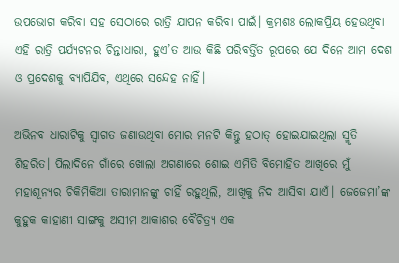ଉପଭୋଗ କରିବା ସହ ସେଠାରେ ରାତ୍ରି ଯାପନ କରିବା ପାଇଁ। କ୍ରମଶଃ ଲୋକପ୍ରିୟ ହେଉଥିବା ଏହି ରାତ୍ରି ପର୍ଯ୍ୟଟନର ଚିନ୍ତାଧାରା, ହୁଏ’ତ ଆଉ କିଛି ପରିବର୍ତ୍ତିତ ରୂପରେ ଯେ ଦିନେ ଆମ ଦେଶ ଓ ପ୍ରଦେଶକୁ ବ୍ୟାପିଯିବ, ଏଥିରେ ସନ୍ଦେହ ନାହିଁ।

ଅଭିନବ ଧାରାଟିକୁ ସ୍ୱାଗତ ଜଣାଉଥିବା ମୋର ମନଟି କିନ୍ତୁ ହଠାତ୍‌ ହୋଇଯାଇଥିଲା ସ୍ମୃତି ଶିହରିତ। ପିଲାଦିନେ ଗାଁରେ ଖୋଲା ଅଗଣାରେ ଶୋଇ ଏମିତି ବିମୋହିତ ଆଖିରେ ମୁଁ ମହାଶୂନ୍ୟର ଚିକିମିକିଆ ତାରାମାନଙ୍କୁ ଚାହିଁ ରହୁଥିଲି, ଆଖିକୁ ନିଦ ଆସିବା ଯାଏଁ। ଜେଜେମା’ଙ୍କ କୁହୁକ କାହାଣୀ ସାଙ୍ଗକୁ ଅସୀମ ଆକାଶର ବୈଚିତ୍ର୍ୟ ଏକ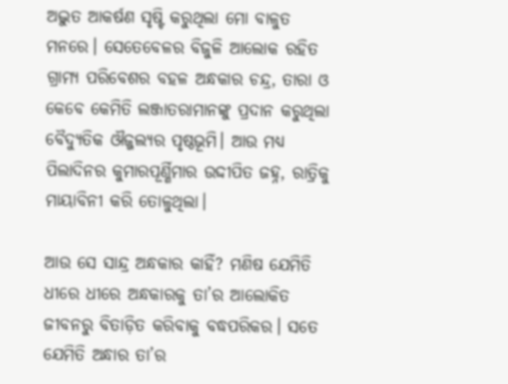ଅଦ୍ଭୁତ ଆକର୍ଷଣ ସୃଷ୍ଟି କରୁଥିଲା ମୋ ବାଳୁତ ମନରେ। ସେତେବେଳର ବିଜୁଳି ଆଲୋକ ରହିତ ଗ୍ରାମ୍ୟ ପରିବେଶର ବହଳ ଅନ୍ଧକାର ଚନ୍ଦ୍ର, ତାରା ଓ କେବେ କେମିତି ଲଞ୍ଜାତରାମାନଙ୍କୁ ପ୍ରଦାନ କରୁଥିଲା ବୈଦ୍ୟୁତିକ ଔଜ୍ଜଲ୍ୟର ପୃଷ୍ଠଭୂମି। ଆଉ ମଧ୍ୟ ପିଲାଦିନର କୁମାରପୂର୍ଣ୍ଣିମାର ଉଦ୍ଦୀପିତ ଜହ୍ନ, ରାତ୍ରିକୁ ମାୟାବିନୀ କରି ତୋଳୁଥିଲା।

ଆଉ ସେ ସାନ୍ଦ୍ର ଅନ୍ଧକାର କାହିଁ? ମଣିଷ ଯେମିତି ଧୀରେ ଧୀରେ ଅନ୍ଧକାରକୁ ତା’ର ଆଲୋକିତ ଜୀବନରୁ ବିତାଡ଼ିତ କରିବାକୁ ବଦ୍ଧପରିକର। ସତେ ଯେମିତି ଅନ୍ଧାର ତା’ର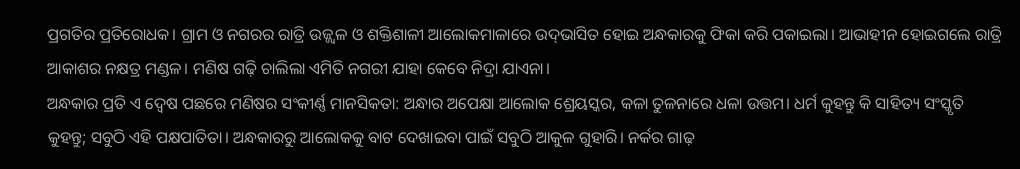ପ୍ରଗତିର ପ୍ରତିରୋଧକ। ଗ୍ରାମ ଓ ନଗରର ରାତ୍ରି ଉଜ୍ଜ୍ବଳ ଓ ଶକ୍ତିଶାଳୀ ଆଲୋକମାଳାରେ ଉଦ୍‌ଭାସିତ ହୋଇ ଅନ୍ଧକାରକୁ ଫିକା କରି ପକାଇଲା। ଆଭାହୀନ ହୋଇଗଲେ ରାତ୍ରି ଆକାଶର ନକ୍ଷତ୍ର ମଣ୍ଡଳ। ମଣିଷ ଗଢ଼ି ଚାଲିଲା ଏମିତି ନଗରୀ ଯାହା କେବେ ନିଦ୍ରା ଯାଏନା।
ଅନ୍ଧକାର ପ୍ରତି ଏ ଦ୍ୱେଷ ପଛରେ ମଣିଷର ସଂକୀର୍ଣ୍ଣ ମାନସିକତା: ଅନ୍ଧାର ଅପେକ୍ଷା ଆଲୋକ ଶ୍ରେୟସ୍କର, କଳା ତୁଳନାରେ ଧଳା ଉତ୍ତମ। ଧର୍ମ କୁହନ୍ତୁ କି ସାହିତ୍ୟ ସଂସ୍କୃତି କୁହନ୍ତୁ; ସବୁଠି ଏହି ପକ୍ଷପାତିତା। ଅନ୍ଧକାରରୁ ଆଲୋକକୁ ବାଟ ଦେଖାଇବା ପାଇଁ ସବୁଠି ଆକୁଳ ଗୁହାରି। ନର୍କର ଗାଢ଼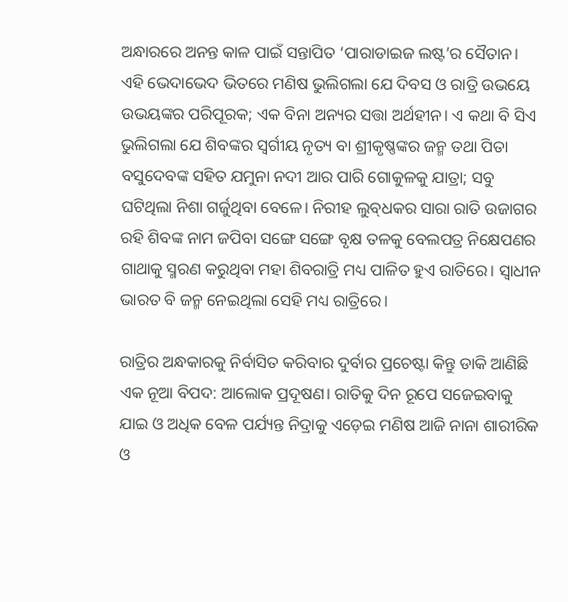ଅନ୍ଧାରରେ ଅନନ୍ତ କାଳ ପାଇଁ ସନ୍ତାପିତ ‘ପାରାଡାଇଜ ଲଷ୍ଟ’ର ସୈତାନ। ଏହି ଭେଦାଭେଦ ଭିତରେ ମଣିଷ ଭୁଲିଗଲା ଯେ ଦିବସ ଓ ରାତ୍ରି ଉଭୟେ ଉଭୟଙ୍କର ପରିପୂରକ; ଏକ ବିନା ଅନ୍ୟର ସତ୍ତା ଅର୍ଥହୀନ। ଏ କଥା ବି ସିଏ ଭୁଲିଗଲା ଯେ ଶିବଙ୍କର ସ୍ୱର୍ଗୀୟ ନୃତ୍ୟ ବା ଶ୍ରୀକୃଷ୍ଣଙ୍କର ଜନ୍ମ ତଥା ପିତା ବସୁଦେବଙ୍କ ସହିତ ଯମୁନା ନଦୀ ଆର ପାରି ଗୋକୁଳକୁ ଯାତ୍ରା; ସବୁ ଘଟିଥିଲା ନିଶା ଗର୍ଜୁଥିବା ବେଳେ। ନିରୀହ ଲୁବ୍‌ଧକର ସାରା ରାତି ଉଜାଗର ରହି ଶିବଙ୍କ ନାମ ଜପିବା ସଙ୍ଗେ ସଙ୍ଗେ ବୃକ୍ଷ ତଳକୁ ବେଲପତ୍ର ନିକ୍ଷେପଣର ଗାଥାକୁ ସ୍ମରଣ କରୁଥିବା ମହା ଶିବରାତ୍ରି ମଧ୍ୟ ପାଳିତ ହୁଏ ରାତିରେ। ସ୍ୱାଧୀନ ଭାରତ ବି ଜନ୍ମ ନେଇଥିଲା ସେହି ମଧ୍ୟ ରାତ୍ରିରେ।

ରାତ୍ରିର ଅନ୍ଧକାରକୁ ନିର୍ବାସିତ କରିବାର ଦୁର୍ବାର ପ୍ରଚେଷ୍ଟା କିନ୍ତୁ ଡାକି ଆଣିଛି ଏକ ନୂଆ ବିପଦ: ଆଲୋକ ପ୍ରଦୂଷଣ। ରାତିକୁ ଦିନ ରୂପେ ସଜେଇବାକୁ ଯାଇ ଓ ଅଧିକ ବେଳ ପର୍ଯ୍ୟନ୍ତ ନିଦ୍ରାକୁ ଏଡ଼େଇ ମଣିଷ ଆଜି ନାନା ଶାରୀରିକ ଓ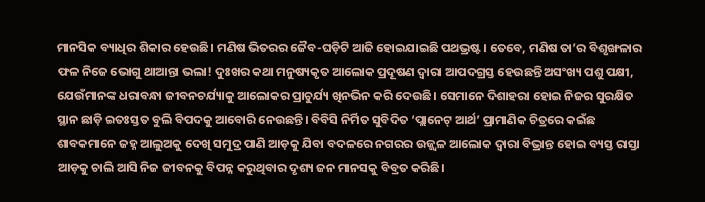ମାନସିକ ବ୍ୟାଧିର ଶିକାର ହେଉଛି। ମଣିଷ ଭିତରର ଜୈବ-ଘଡ଼ିଟି ଆଜି ହୋଇଯାଇଛି ପଥଭ୍ରଷ୍ଟ। ତେବେ, ମଣିଷ ତା’ର ବିଶୃଙ୍ଖଳାର ଫଳ ନିଜେ ଭୋଗୁ ଥାଆନ୍ତା ଭଲା! ଦୁଃଖର କଥା ମନୁଷ୍ୟକୃତ ଆଲୋକ ପ୍ରଦୂଷଣ ଦ୍ୱାରା ଆପଦଗ୍ରସ୍ତ ହେଉଛନ୍ତି ଅସଂଖ୍ୟ ପଶୁ ପକ୍ଷୀ, ଯେଉଁମାନଙ୍କ ଧରାବନ୍ଧା ଜୀବନଚର୍ଯ୍ୟାକୁ ଆଲୋକର ପ୍ରାଚୁର୍ଯ୍ୟ ଖିନଭିନ କରି ଦେଉଛି। ସେମାନେ ଦିଶାହରା ହୋଇ ନିଜର ସୁରକ୍ଷିତ ସ୍ଥାନ ଛାଡ଼ି ଇତଃସ୍ତତ ବୁଲି ବିପଦକୁ ଆବୋରି ନେଉଛନ୍ତି। ବିବିସି ନିର୍ମିତ ସୁବିଦିତ ‘ପ୍ଲାନେଟ୍‌ ଆର୍ଥ’ ପ୍ରାମାଣିକ ଚିତ୍ରରେ କଇଁଛ ଶାବକମାନେ ଜହ୍ନ ଆଲୁଅକୁ ଦେଖି ସମୁଦ୍ର ପାଣି ଆଡ଼କୁ ଯିବା ବଦଳରେ ନଗରର ଉଜ୍ଜ୍ବଳ ଆଲୋକ ଦ୍ୱାରା ବିଭ୍ରାନ୍ତ ହୋଇ ବ୍ୟସ୍ତ ରାସ୍ତା ଆଡ଼କୁ ଚାଲି ଆସି ନିଜ ଜୀବନକୁ ବିପନ୍ନ କରୁଥିବାର ଦୃଶ୍ୟ ଜନ ମାନସକୁ ବିବ୍ରତ କରିଛି।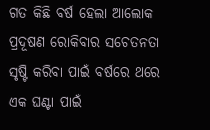ଗତ କିଛି ବର୍ଷ ହେଲା ଆଲୋକ ପ୍ରଦୂଷଣ ରୋକିବାର ସଚେତନତା ସୃଷ୍ଟି କରିବା ପାଇଁ ବର୍ଷରେ ଥରେ ଏକ ଘଣ୍ଟା ପାଇଁ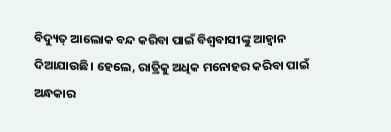ବିଦ୍ୟୁତ୍‌ ଆଲୋକ ବନ୍ଦ କରିବା ପାଇଁ ବିଶ୍ୱବାସୀଙ୍କୁ ଆହ୍ୱାନ ଦିଆଯାଉଛି। ହେଲେ, ରାତ୍ରିକୁ ଅଧିକ ମନୋହର କରିବା ପାଇଁ ଅନ୍ଧକାର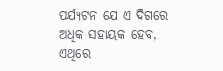ପର୍ଯ୍ୟଟନ ଯେ ଏ ଦିଗରେ ଅଧିକ ସହାୟକ ହେବ, ଏଥିରେ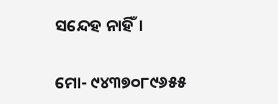ସନ୍ଦେହ ନାହିଁ।

ମୋ- ୯୪୩୭୦୮୯୬୫୫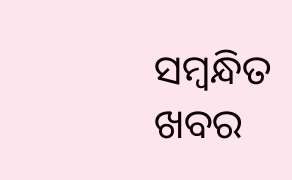ସମ୍ବନ୍ଧିତ ଖବର